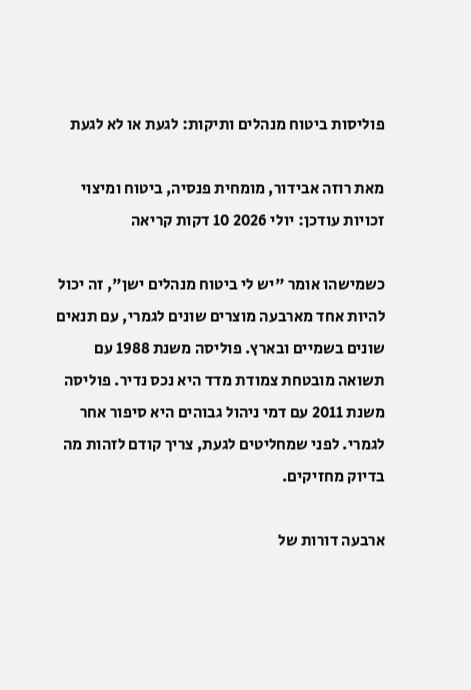פוליסות ביטוח מנהלים ותיקות: לגעת או לא לגעת

מאת רוזה אבידור, מומחית פנסיה, ביטוח ומיצוי זכויות עודכן: יולי 2026 10 דקות קריאה

כשמישהו אומר "יש לי ביטוח מנהלים ישן", זה יכול להיות אחד מארבעה מוצרים שונים לגמרי, עם תנאים שונים בשמיים ובארץ. פוליסה משנת 1988 עם תשואה מובטחת צמודת מדד היא נכס נדיר. פוליסה משנת 2011 עם דמי ניהול גבוהים היא סיפור אחר לגמרי. לפני שמחליטים לגעת, צריך קודם לזהות מה בדיוק מחזיקים.

ארבעה דורות של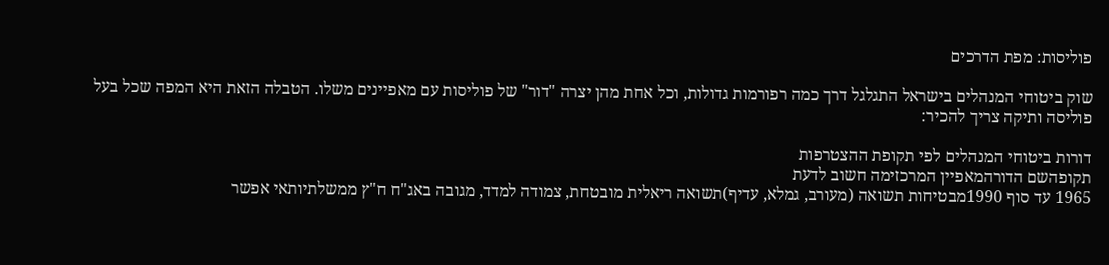פוליסות: מפת הדרכים

שוק ביטוחי המנהלים בישראל התגלגל דרך כמה רפורמות גדולות, וכל אחת מהן יצרה "דור" של פוליסות עם מאפיינים משלו. הטבלה הזאת היא המפה שכל בעל פוליסה ותיקה צריך להכיר:

דורות ביטוחי המנהלים לפי תקופת ההצטרפות
תקופהשם הדורהמאפיין המרכזימה חשוב לדעת
1965 עד סוף 1990מבטיחות תשואה (מעורב, גמלא, עדיף)תשואה ריאלית מובטחת, צמודה למדד, מגובה באג"ח ח"ץ ממשלתיותאי אפשר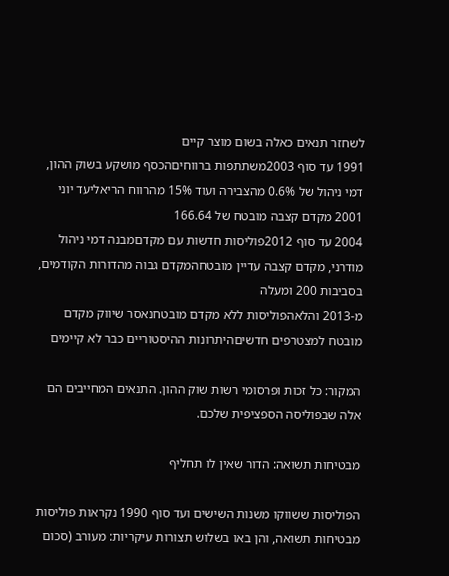לשחזר תנאים כאלה בשום מוצר קיים
1991 עד סוף 2003משתתפות ברווחיםהכסף מושקע בשוק ההון, דמי ניהול של 0.6% מהצבירה ועוד 15% מהרווח הריאליעד יוני 2001 מקדם קצבה מובטח של 166.64
2004 עד סוף 2012פוליסות חדשות עם מקדםמבנה דמי ניהול מודרני, מקדם קצבה עדיין מובטחהמקדם גבוה מהדורות הקודמים, בסביבות 200 ומעלה
מ-2013 והלאהפוליסות ללא מקדם מובטחנאסר שיווק מקדם מובטח למצטרפים חדשיםהיתרונות ההיסטוריים כבר לא קיימים

המקור: כל זכות ופרסומי רשות שוק ההון. התנאים המחייבים הם אלה שבפוליסה הספציפית שלכם.

מבטיחות תשואה: הדור שאין לו תחליף

הפוליסות ששווקו משנות השישים ועד סוף 1990 נקראות פוליסות מבטיחות תשואה, והן באו בשלוש תצורות עיקריות: מעורב (סכום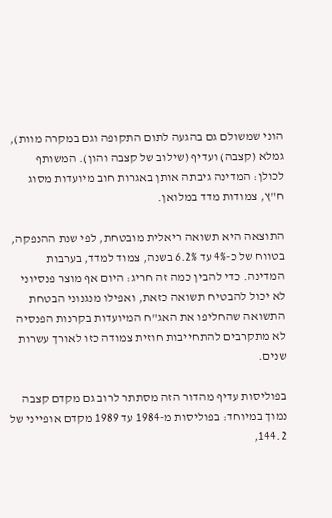הוני שמשולם גם בהגעה לתום התקופה וגם במקרה מוות), גמלא (קצבה) ועדיף (שילוב של קצבה והון). המשותף לכולן: המדינה גיבתה אותן באגרות חוב מיועדות מסוג ח"ץ, צמודות מדד במלואן.

התוצאה היא תשואה ריאלית מובטחת, לפי שנת ההנפקה, בטווח של כ-4% עד 6.2% בשנה, צמוד למדד, בערבות המדינה. כדי להבין כמה זה חריג: היום אף מוצר פנסיוני לא יכול להבטיח תשואה כזאת, ואפילו מנגנוני הבטחת התשואה שהחליפו את האג"ח המיועדות בקרנות הפנסיה לא מתקרבים להתחייבות חוזית צמודה כזו לאורך עשרות שנים.

בפוליסות עדיף מהדור הזה מסתתר לרוב גם מקדם קצבה נמוך במיוחד: בפוליסות מ-1984 עד 1989 מקדם אופייני של 144.2,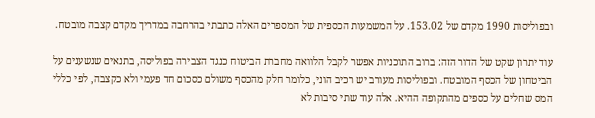ובפוליסות 1990 מקדם של 153.02. על המשמעות הכספית של המספרים האלה כתבתי בהרחבה במדריך מקדם קצבה מובטח.

עוד יתרון שקט של הדור הזה: ברוב התוכניות אפשר לקבל הלוואה מחברת הביטוח כנגד הצבירה בפוליסה, בתנאים שנשענים על הביטחון של הכסף המובטח. ובפוליסות מעורב יש רכיב הוני, כלומר חלק מהכסף משולם כסכום חד פעמי ולא כקצבה, לפי כללי המס שחלים על כספים מהתקופה ההיא. אלה עוד שתי סיבות לא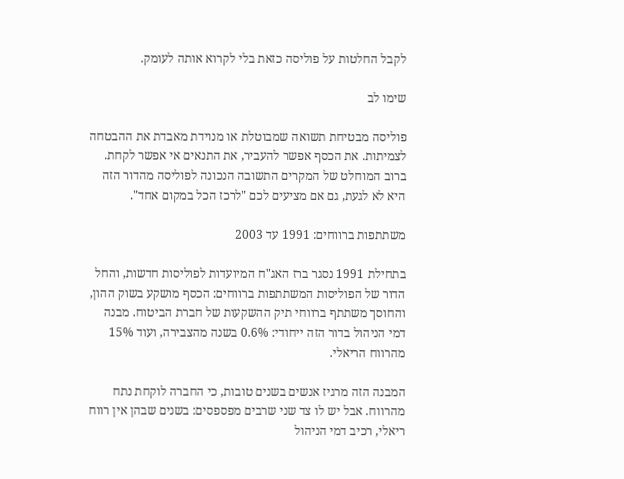לקבל החלטות על פוליסה כזאת בלי לקרוא אותה לעומק.

שימו לב

פוליסה מבטיחת תשואה שמבוטלת או מנוידת מאבדת את ההבטחה לצמיתות. את הכסף אפשר להעביר, את התנאים אי אפשר לקחת. ברוב המוחלט של המקרים התשובה הנכונה לפוליסה מהדור הזה היא לא לגעת, גם אם מציעים לכם "לרכז הכל במקום אחד".

משתתפות ברווחים: 1991 עד 2003

בתחילת 1991 נסגר ברז האג"ח המיועדות לפוליסות חדשות, והחל הדור של הפוליסות המשתתפות ברווחים: הכסף מושקע בשוק ההון, והחוסך משתתף ברווחי תיק ההשקעות של חברת הביטוח. מבנה דמי הניהול בדור הזה ייחודי: 0.6% בשנה מהצבירה, ועוד 15% מהרווח הריאלי.

המבנה הזה מרגיז אנשים בשנים טובות, כי החברה לוקחת נתח מהרווח. אבל יש לו צד שני שרבים מפספסים: בשנים שבהן אין רווח ריאלי, רכיב דמי הניהול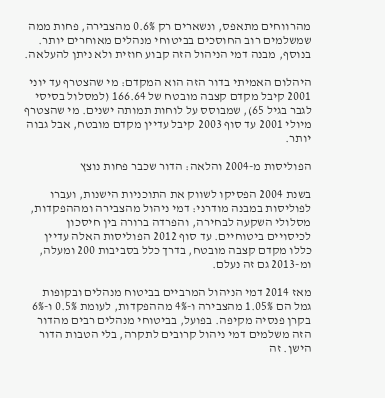מהרווחים מתאפס, ונשארים רק 0.6% מהצבירה, פחות ממה שמשלמים רוב החוסכים בביטוחי מנהלים מאוחרים יותר. בנוסף, מבנה דמי הניהול הזה קבוע חוזית ולא ניתן להעלאה.

היהלום האמיתי בדור הזה הוא המקדם: מי שהצטרף עד יוני 2001 קיבל מקדם קצבה מובטח של 166.64 (למסלול בסיסי לגבר בגיל 65), שמבוסס על לוחות תמותה ישנים. מי שהצטרף מיולי 2001 עד סוף 2003 קיבל עדיין מקדם מובטח, אבל גבוה יותר.

הפוליסות מ-2004 והלאה: הדור שכבר פחות נוצץ

בשנת 2004 הפסיקו לשווק את התוכניות הישנות, ועברו לפוליסות במבנה מודרני: דמי ניהול מהצבירה ומההפקדות, מסלולי השקעה לבחירה, והפרדה ברורה בין חיסכון לכיסויים ביטוחיים. עד סוף 2012 הפוליסות האלה עדיין כללו מקדם קצבה מובטח, בדרך כלל בסביבות 200 ומעלה, ומ-2013 גם זה נעלם.

מאז 2014 דמי הניהול המרביים בביטוח מנהלים ובקופות גמל הם 1.05% מהצבירה ו-4% מההפקדות, לעומת 0.5% ו-6% בקרן פנסיה מקיפה. בפועל, בביטוחי מנהלים רבים מהדור הזה משלמים דמי ניהול קרובים לתקרה, בלי הטבות הדור הישן. זה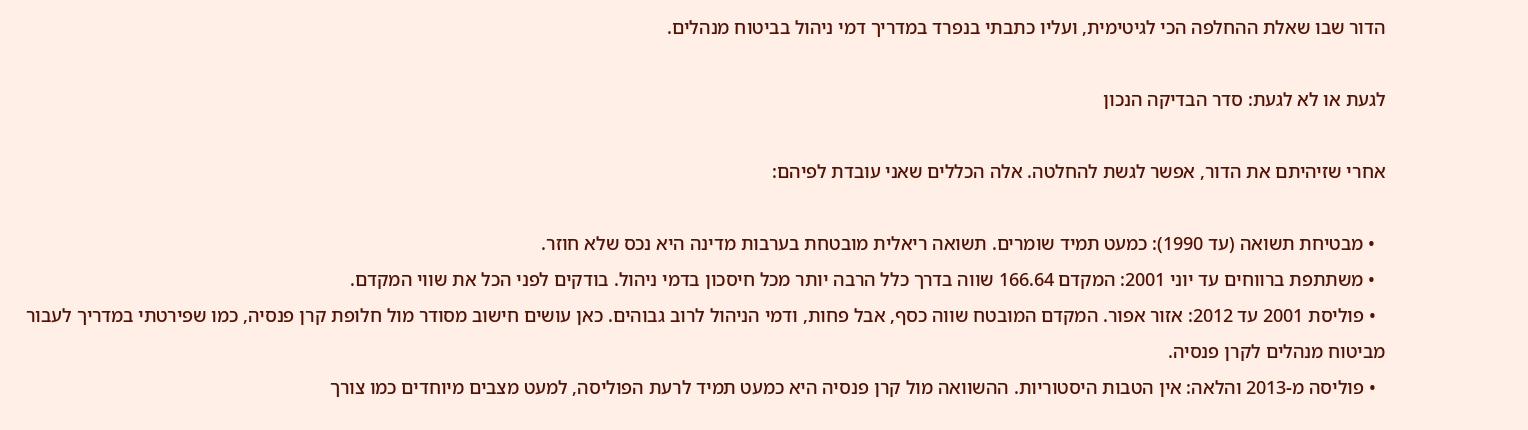הדור שבו שאלת ההחלפה הכי לגיטימית, ועליו כתבתי בנפרד במדריך דמי ניהול בביטוח מנהלים.

לגעת או לא לגעת: סדר הבדיקה הנכון

אחרי שזיהיתם את הדור, אפשר לגשת להחלטה. אלה הכללים שאני עובדת לפיהם:

  • מבטיחת תשואה (עד 1990): כמעט תמיד שומרים. תשואה ריאלית מובטחת בערבות מדינה היא נכס שלא חוזר.
  • משתתפת ברווחים עד יוני 2001: המקדם 166.64 שווה בדרך כלל הרבה יותר מכל חיסכון בדמי ניהול. בודקים לפני הכל את שווי המקדם.
  • פוליסת 2001 עד 2012: אזור אפור. המקדם המובטח שווה כסף, אבל פחות, ודמי הניהול לרוב גבוהים. כאן עושים חישוב מסודר מול חלופת קרן פנסיה, כמו שפירטתי במדריך לעבור מביטוח מנהלים לקרן פנסיה.
  • פוליסה מ-2013 והלאה: אין הטבות היסטוריות. ההשוואה מול קרן פנסיה היא כמעט תמיד לרעת הפוליסה, למעט מצבים מיוחדים כמו צורך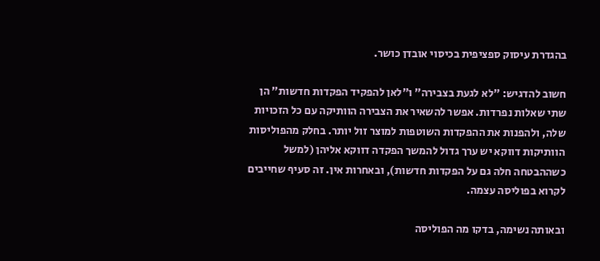בהגדרת עיסוק ספציפית בכיסוי אובדן כושר.

חשוב להדגיש: "לא לגעת בצבירה" ו"לאן להפקיד הפקדות חדשות" הן שתי שאלות נפרדות. אפשר להשאיר את הצבירה הוותיקה עם כל הזכויות שלה, ולהפנות את ההפקדות השוטפות למוצר זול יותר. בחלק מהפוליסות הוותיקות דווקא יש ערך גדול להמשך הפקדה דווקא אליהן (למשל כשההבטחה חלה גם על הפקדות חדשות), ובאחרות אין. זה סעיף שחייבים לקרוא בפוליסה עצמה.

ובאותה נשימה, בדקו מה הפוליסה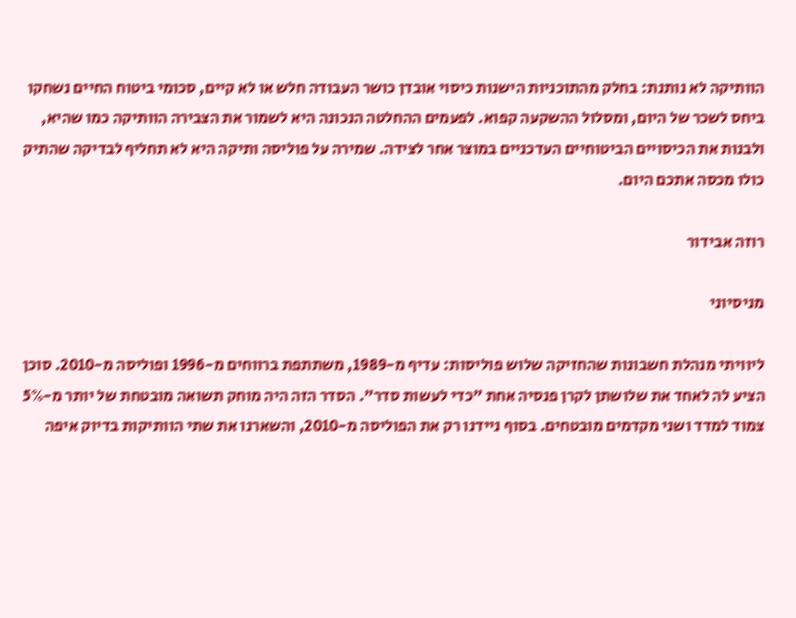הוותיקה לא נותנת: בחלק מהתוכניות הישנות כיסוי אובדן כושר העבודה חלש או לא קיים, סכומי ביטוח החיים נשחקו ביחס לשכר של היום, ומסלול ההשקעה קפוא. לפעמים ההחלטה הנכונה היא לשמור את הצבירה הוותיקה כמו שהיא, ולבנות את הכיסויים הביטוחיים העדכניים במוצר אחר לצידה. שמירה על פוליסה ותיקה היא לא תחליף לבדיקה שהתיק כולו מכסה אתכם היום.

רוזה אבידור

מניסיוני

ליוויתי מנהלת חשבונות שהחזיקה שלוש פוליסות: עדיף מ-1989, משתתפת ברווחים מ-1996 ופוליסה מ-2010. סוכן הציע לה לאחד את שלושתן לקרן פנסיה אחת "כדי לעשות סדר". הסדר הזה היה מוחק תשואה מובטחת של יותר מ-5% צמוד למדד ושני מקדמים מובטחים. בסוף ניידנו רק את הפוליסה מ-2010, והשארנו את שתי הוותיקות בדיוק איפה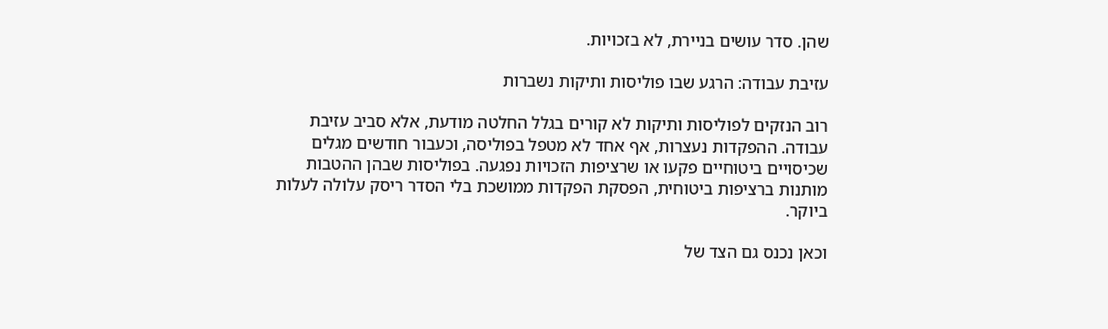שהן. סדר עושים בניירת, לא בזכויות.

עזיבת עבודה: הרגע שבו פוליסות ותיקות נשברות

רוב הנזקים לפוליסות ותיקות לא קורים בגלל החלטה מודעת, אלא סביב עזיבת עבודה. ההפקדות נעצרות, אף אחד לא מטפל בפוליסה, וכעבור חודשים מגלים שכיסויים ביטוחיים פקעו או שרציפות הזכויות נפגעה. בפוליסות שבהן ההטבות מותנות ברציפות ביטוחית, הפסקת הפקדות ממושכת בלי הסדר ריסק עלולה לעלות ביוקר.

וכאן נכנס גם הצד של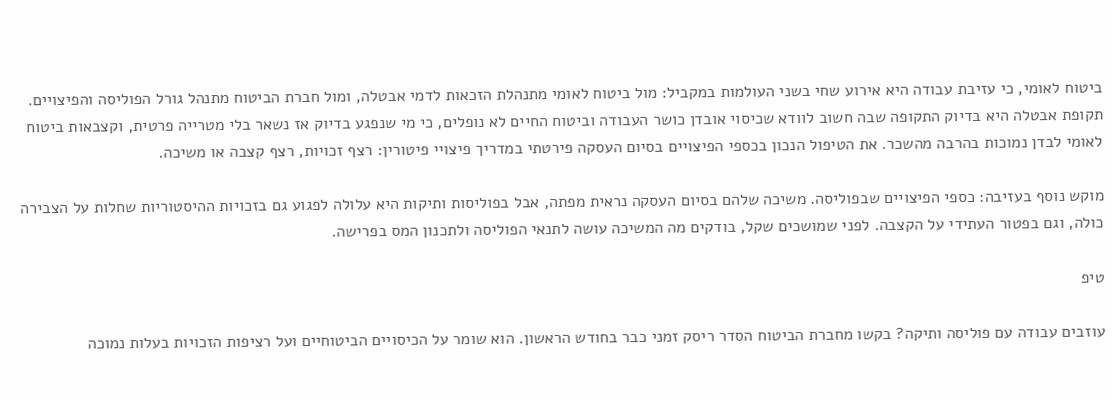ביטוח לאומי, כי עזיבת עבודה היא אירוע שחי בשני העולמות במקביל: מול ביטוח לאומי מתנהלת הזכאות לדמי אבטלה, ומול חברת הביטוח מתנהל גורל הפוליסה והפיצויים. תקופת אבטלה היא בדיוק התקופה שבה חשוב לוודא שכיסוי אובדן כושר העבודה וביטוח החיים לא נופלים, כי מי שנפגע בדיוק אז נשאר בלי מטרייה פרטית, וקצבאות ביטוח לאומי לבדן נמוכות בהרבה מהשכר. את הטיפול הנכון בכספי הפיצויים בסיום העסקה פירטתי במדריך פיצויי פיטורין: רצף זכויות, רצף קצבה או משיכה.

מוקש נוסף בעזיבה: כספי הפיצויים שבפוליסה. משיכה שלהם בסיום העסקה נראית מפתה, אבל בפוליסות ותיקות היא עלולה לפגוע גם בזכויות ההיסטוריות שחלות על הצבירה כולה, וגם בפטור העתידי על הקצבה. לפני שמושכים שקל, בודקים מה המשיכה עושה לתנאי הפוליסה ולתכנון המס בפרישה.

טיפ

עוזבים עבודה עם פוליסה ותיקה? בקשו מחברת הביטוח הסדר ריסק זמני כבר בחודש הראשון. הוא שומר על הכיסויים הביטוחיים ועל רציפות הזכויות בעלות נמוכה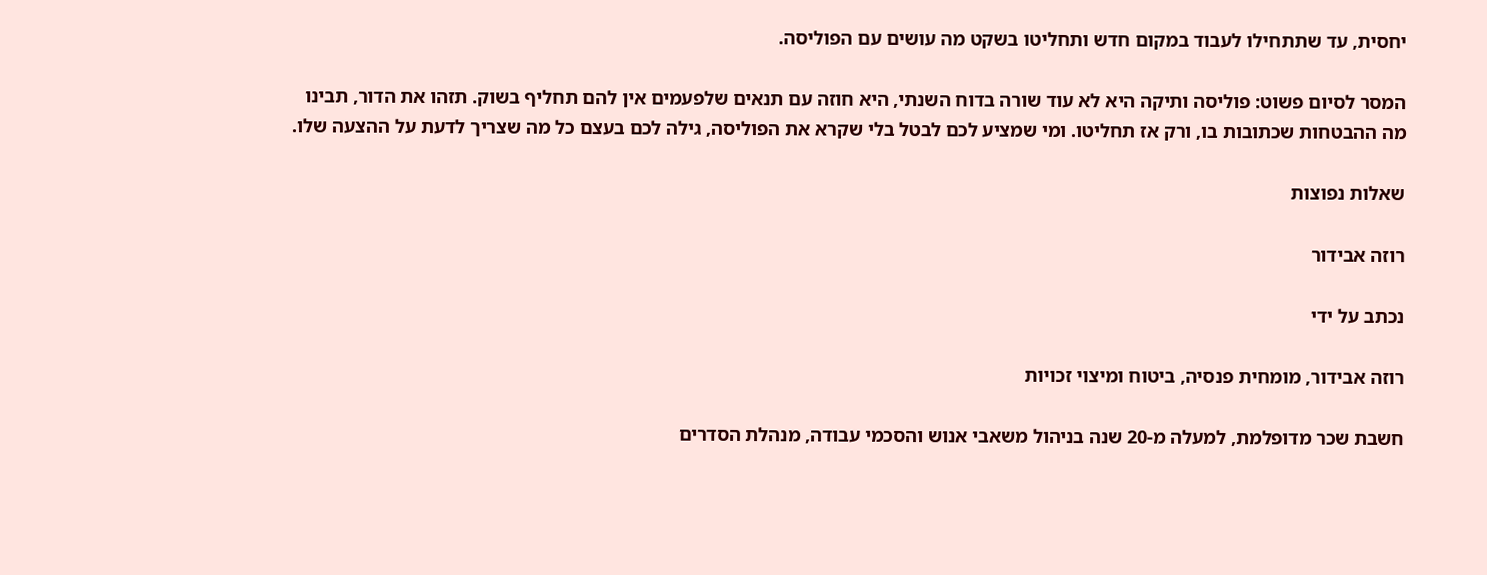יחסית, עד שתתחילו לעבוד במקום חדש ותחליטו בשקט מה עושים עם הפוליסה.

המסר לסיום פשוט: פוליסה ותיקה היא לא עוד שורה בדוח השנתי, היא חוזה עם תנאים שלפעמים אין להם תחליף בשוק. תזהו את הדור, תבינו מה ההבטחות שכתובות בו, ורק אז תחליטו. ומי שמציע לכם לבטל בלי שקרא את הפוליסה, גילה לכם בעצם כל מה שצריך לדעת על ההצעה שלו.

שאלות נפוצות

רוזה אבידור

נכתב על ידי

רוזה אבידור, מומחית פנסיה, ביטוח ומיצוי זכויות

חשבת שכר מדופלמת, למעלה מ-20 שנה בניהול משאבי אנוש והסכמי עבודה, מנהלת הסדרים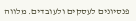פנסיונים לעסקים ולעובדים. מלווה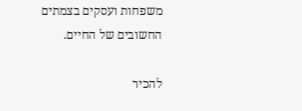משפחות ועסקים בצמתים החשובים של החיים.

להכיר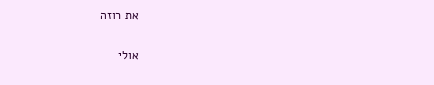את רוזה

אולי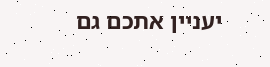יעניין אתכם גם